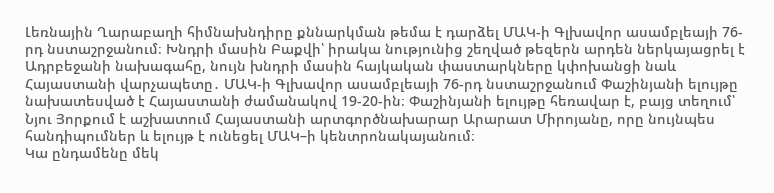Լեռնային Ղարաբաղի հիմնախնդիրը քննարկման թեմա է դարձել ՄԱԿ-ի Գլխավոր ասամբլեայի 76-րդ նստաշրջանում։ Խնդրի մասին Բաքվի՝ իրակա նությունից շեղված թեզերն արդեն ներկայացրել է Ադրբեջանի նախագահը, նույն խնդրի մասին հայկական փաստարկները կփոխանցի նաև Հայաստանի վարչապետը․ ՄԱԿ-ի Գլխավոր ասամբլեայի 76-րդ նստաշրջանում Փաշինյանի ելույթը նախատեսված է Հայաստանի ժամանակով 19-20-ին։ Փաշինյանի ելույթը հեռավար է, բայց տեղում՝ Նյու Յորքում է աշխատում Հայաստանի արտգործնախարար Արարատ Միրոյանը, որը նույնպես հանդիպումներ և ելույթ է ունեցել ՄԱԿ–ի կենտրոնակայանում։
Կա ընդամենը մեկ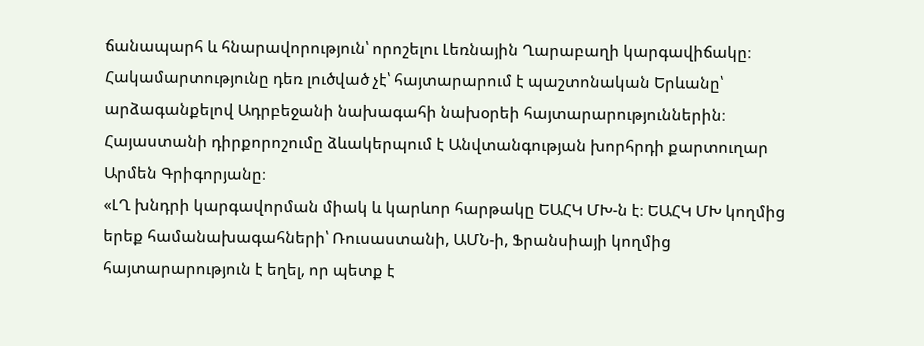ճանապարհ և հնարավորություն՝ որոշելու Լեռնային Ղարաբաղի կարգավիճակը։ Հակամարտությունը դեռ լուծված չէ՝ հայտարարում է պաշտոնական Երևանը՝ արձագանքելով Ադրբեջանի նախագահի նախօրեի հայտարարություններին։ Հայաստանի դիրքորոշումը ձևակերպում է Անվտանգության խորհրդի քարտուղար Արմեն Գրիգորյանը։
«ԼՂ խնդրի կարգավորման միակ և կարևոր հարթակը ԵԱՀԿ ՄԽ-ն է։ ԵԱՀԿ ՄԽ կողմից երեք համանախագահների՝ Ռուսաստանի, ԱՄՆ-ի, Ֆրանսիայի կողմից հայտարարություն է եղել, որ պետք է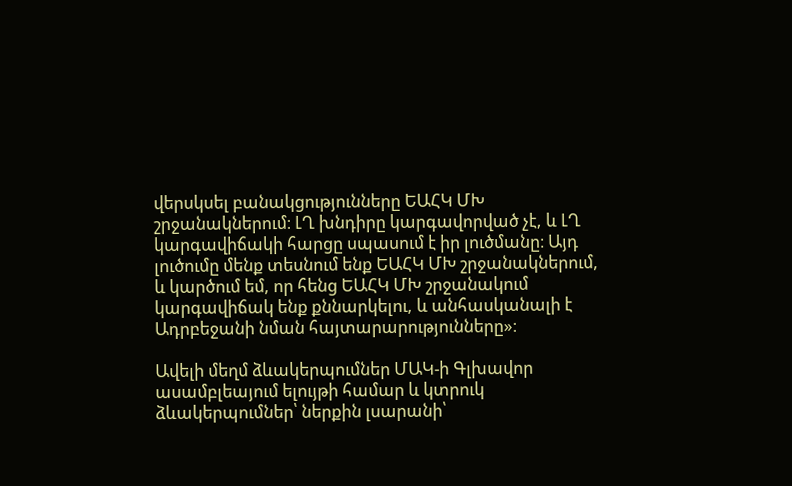վերսկսել բանակցությունները ԵԱՀԿ ՄԽ շրջանակներում։ ԼՂ խնդիրը կարգավորված չէ, և ԼՂ կարգավիճակի հարցը սպասում է իր լուծմանը։ Այդ լուծումը մենք տեսնում ենք ԵԱՀԿ ՄԽ շրջանակներում, և կարծում եմ, որ հենց ԵԱՀԿ ՄԽ շրջանակում կարգավիճակ ենք քննարկելու, և անհասկանալի է Ադրբեջանի նման հայտարարությունները»։

Ավելի մեղմ ձևակերպումներ ՄԱԿ-ի Գլխավոր ասամբլեայում ելույթի համար և կտրուկ ձևակերպումներ՝ ներքին լսարանի՝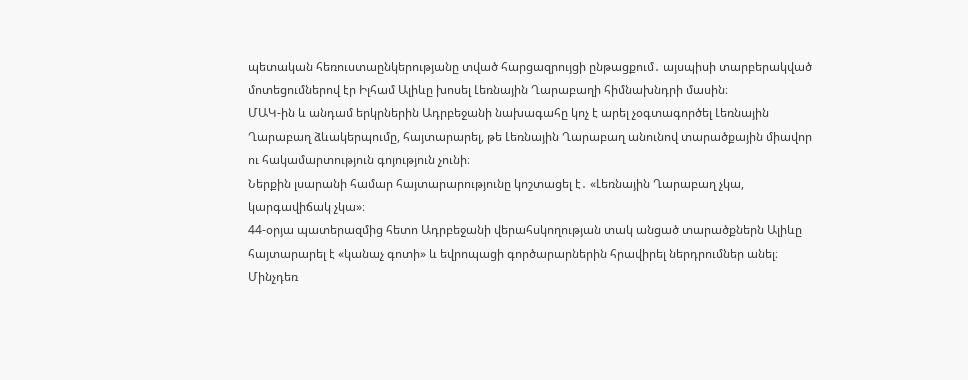պետական հեռուստաընկերությանը տված հարցազրույցի ընթացքում․ այսպիսի տարբերակված մոտեցումներով էր Իլհամ Ալիևը խոսել Լեռնային Ղարաբաղի հիմնախնդրի մասին։
ՄԱԿ-ին և անդամ երկրներին Ադրբեջանի նախագահը կոչ է արել չօգտագործել Լեռնային Ղարաբաղ ձևակերպումը, հայտարարել, թե Լեռնային Ղարաբաղ անունով տարածքային միավոր ու հակամարտություն գոյություն չունի։
Ներքին լսարանի համար հայտարարությունը կոշտացել է․ «Լեռնային Ղարաբաղ չկա, կարգավիճակ չկա»։
44-օրյա պատերազմից հետո Ադրբեջանի վերահսկողության տակ անցած տարածքներն Ալիևը հայտարարել է «կանաչ գոտի» և եվրոպացի գործարարներին հրավիրել ներդրումներ անել։ Մինչդեռ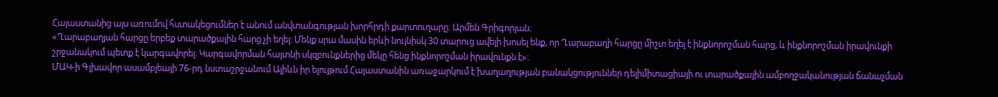Հայաստանից այս առումով հստակեցումներ է անում անվտանգության խորհրդի քարտուղարը։ Արմեն Գրիգորյան։
«Ղարաբաղյան հարցը երբեք տարածքային հարց չի եղել։ Մենք սրա մասին երևի նույնիսկ 30 տարուց ավելի խոսել ենք, որ Ղարաբաղի հարցը միշտ եղել է ինքնորոշման հարց, և ինքնորոշման իրավունքի շրջանակում պետք է կարգավորել։ Կարգավորման հայտնի սկզբունքներից մեկը հենց ինքնորոշման իրավունքն է»։
ՄԱԿ-ի Գլխավոր ասամբլեայի 76-րդ նստաշրջանում Ալիևն իր ելույթում Հայաստանին առաջարկում է խաղաղության բանակցություններ դելիմիտացիայի ու տարածքային ամբողջականության ճանաչման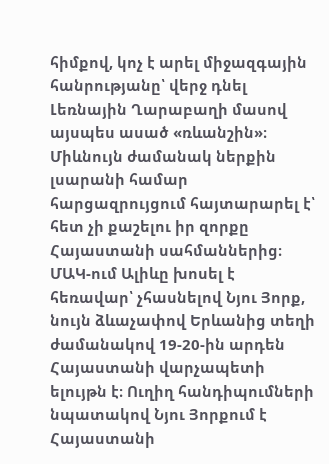հիմքով, կոչ է արել միջազգային հանրությանը՝ վերջ դնել Լեռնային Ղարաբաղի մասով այսպես ասած «ռևանշին»։ Միևնույն ժամանակ ներքին լսարանի համար հարցազրույցում հայտարարել է՝ հետ չի քաշելու իր զորքը Հայաստանի սահմաններից։
ՄԱԿ-ում Ալիևը խոսել է հեռավար՝ չհասնելով Նյու Յորք, նույն ձևաչափով Երևանից տեղի ժամանակով 19-20-ին արդեն Հայաստանի վարչապետի ելույթն է։ Ուղիղ հանդիպումների նպատակով Նյու Յորքում է Հայաստանի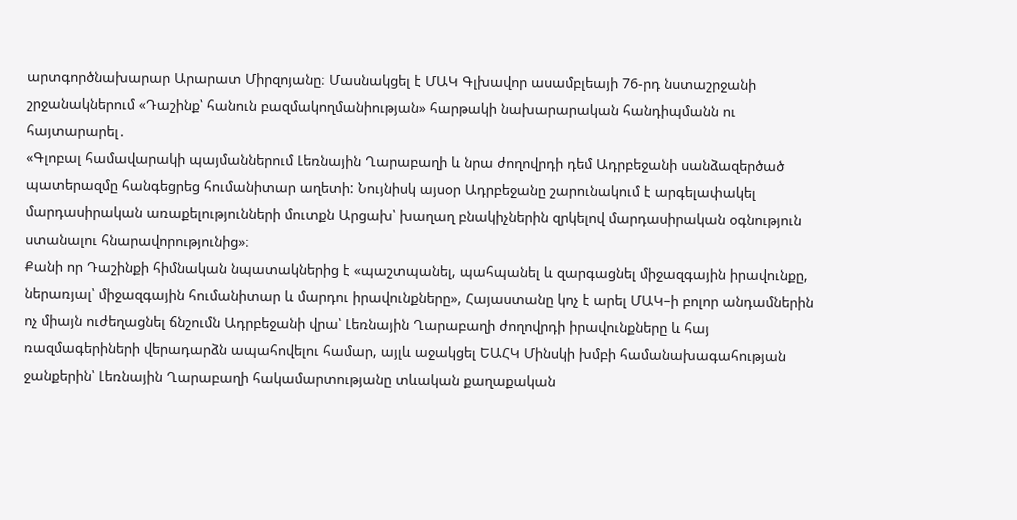արտգործնախարար Արարատ Միրզոյանը։ Մասնակցել է ՄԱԿ Գլխավոր ասամբլեայի 76-րդ նստաշրջանի շրջանակներում «Դաշինք՝ հանուն բազմակողմանիության» հարթակի նախարարական հանդիպմանն ու հայտարարել․
«Գլոբալ համավարակի պայմաններում Լեռնային Ղարաբաղի և նրա ժողովրդի դեմ Ադրբեջանի սանձազերծած պատերազմը հանգեցրեց հումանիտար աղետի: Նույնիսկ այսօր Ադրբեջանը շարունակում է արգելափակել մարդասիրական առաքելությունների մուտքն Արցախ՝ խաղաղ բնակիչներին զրկելով մարդասիրական օգնություն ստանալու հնարավորությունից»։
Քանի որ Դաշինքի հիմնական նպատակներից է «պաշտպանել, պահպանել և զարգացնել միջազգային իրավունքը, ներառյալ՝ միջազգային հումանիտար և մարդու իրավունքները», Հայաստանը կոչ է արել ՄԱԿ–ի բոլոր անդամներին ոչ միայն ուժեղացնել ճնշումն Ադրբեջանի վրա՝ Լեռնային Ղարաբաղի ժողովրդի իրավունքները և հայ ռազմագերիների վերադարձն ապահովելու համար, այլև աջակցել ԵԱՀԿ Մինսկի խմբի համանախագահության ջանքերին՝ Լեռնային Ղարաբաղի հակամարտությանը տևական քաղաքական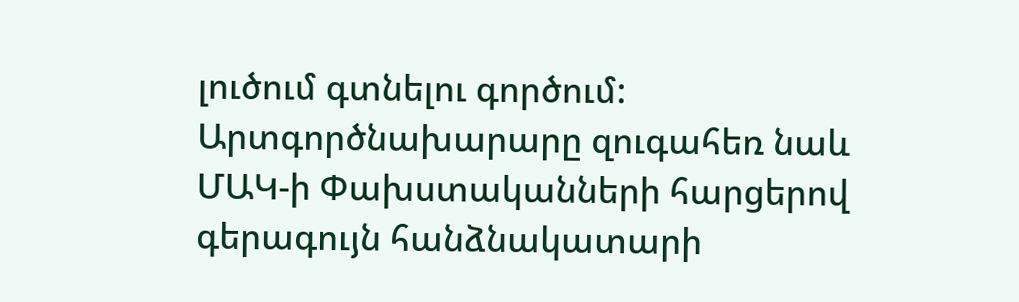լուծում գտնելու գործում:
Արտգործնախարարը զուգահեռ նաև ՄԱԿ-ի Փախստականների հարցերով գերագույն հանձնակատարի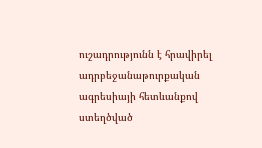ուշադրությունն է հրավիրել ադրբեջանաթուրքական ագրեսիայի հետևանքով ստեղծված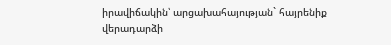իրավիճակին՝ արցախահայության` հայրենիք վերադարձի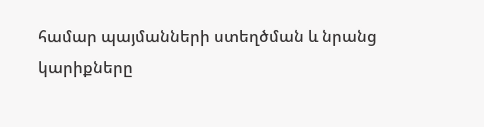համար պայմանների ստեղծման և նրանց կարիքները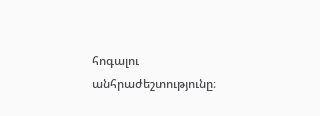հոգալու անհրաժեշտությունը։